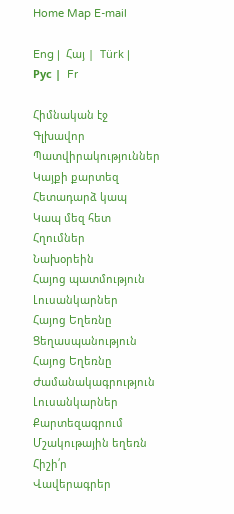Home Map E-mail

Eng |  Հայ |  Türk |  Рус |  Fr

Հիմնական էջ
Գլխավոր
Պատվիրակություններ
Կայքի քարտեզ
Հետադարձ կապ
Կապ մեզ հետ
Հղումներ
Նախօրեին
Հայոց պատմություն
Լուսանկարներ
Հայոց Եղեռնը
Ցեղասպանություն
Հայոց Եղեռնը
Ժամանակագրություն
Լուսանկարներ
Քարտեզագրում
Մշակութային եղեռն
Հիշի՛ր
Վավերագրեր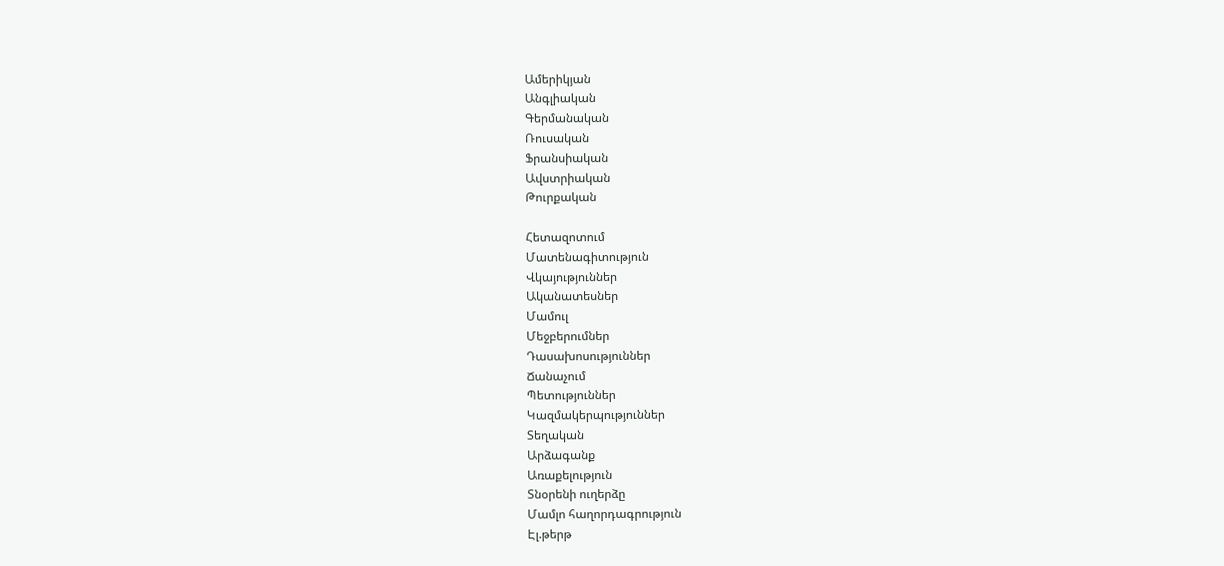Ամերիկյան
Անգլիական
Գերմանական
Ռուսական
Ֆրանսիական
Ավստրիական
Թուրքական

Հետազոտում
Մատենագիտություն
Վկայություններ
Ականատեսներ
Մամուլ
Մեջբերումներ
Դասախոսություններ
Ճանաչում
Պետություններ
Կազմակերպություններ
Տեղական
Արձագանք
Առաքելություն
Տնօրենի ուղերձը
Մամլո հաղորդագրություն
Էլ.թերթ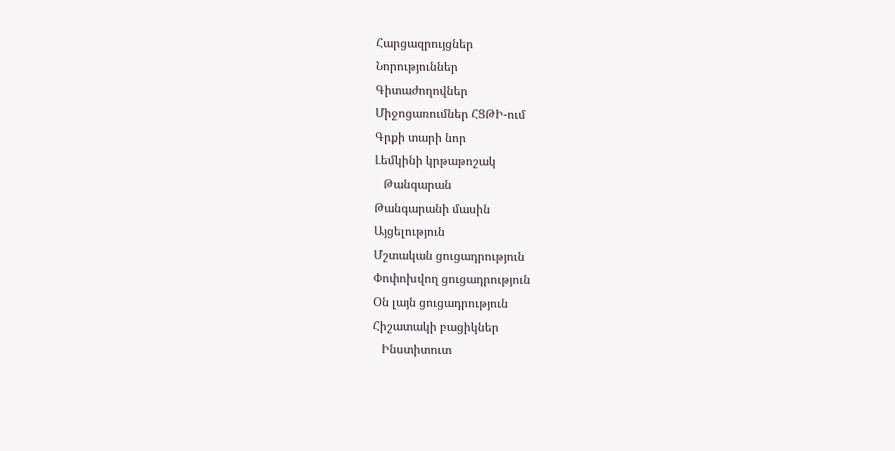Հարցազրույցներ
Նորություններ
Գիտաժողովներ
Միջոցառումներ ՀՑԹԻ-ում
Գրքի տարի նոր
Լեմկինի կրթաթոշակ
   Թանգարան
Թանգարանի մասին
Այցելություն
Մշտական ցուցադրություն
Փոփոխվող ցուցադրություն
Օն լայն ցուցադրություն
Հիշատակի բացիկներ
   Ինստիտուտ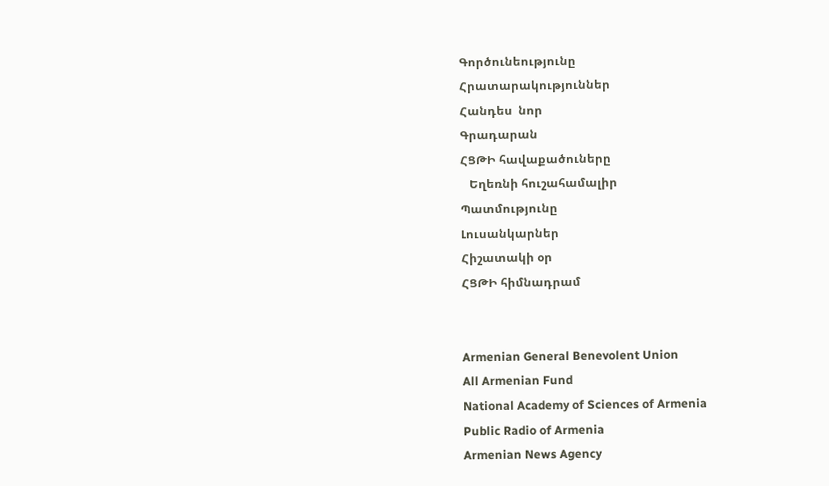Գործունեությունը
Հրատարակություններ
Հանդես  նոր
Գրադարան
ՀՑԹԻ հավաքածուները
   Եղեռնի հուշահամալիր
Պատմությունը
Լուսանկարներ
Հիշատակի օր
ՀՑԹԻ հիմնադրամ


Armenian General Benevolent Union
All Armenian Fund
National Academy of Sciences of Armenia
Public Radio of Armenia
Armenian News Agency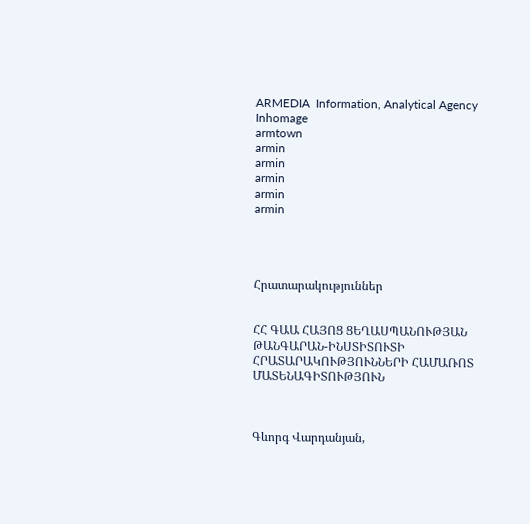ARMEDIA  Information, Analytical Agency
Inhomage
armtown
armin
armin
armin
armin
armin




Հրատարակություններ


ՀՀ ԳԱԱ ՀԱՅՈՑ ՑԵՂԱՍՊԱՆՈՒԹՅԱՆ ԹԱՆԳԱՐԱՆ-ԻՆՍՏԻՏՈՒՏԻ ՀՐԱՏԱՐԱԿՈՒԹՅՈՒՆՆԵՐԻ ՀԱՄԱՌՈՏ ՄԱՏԵՆԱԳԻՏՈՒԹՅՈՒՆ



Գևորգ Վարդանյան,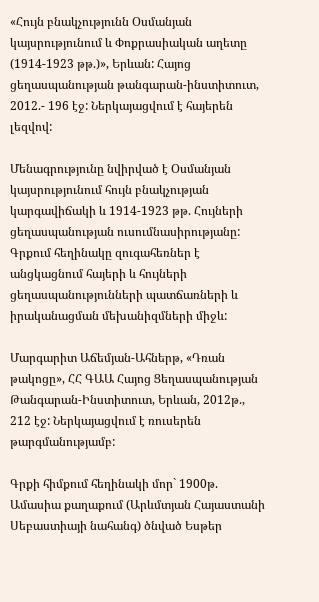«Հույն բնակչությունն Օսմանյան կայսրությունում և Փոքրասիական աղետը (1914-1923 թթ.)», Երևան: Հայոց ցեղասպանության թանգարան-ինստիտուտ, 2012.- 196 էջ: Ներկայացվում է հայերեն լեզվով:

Մենագրությունը նվիրված է Օսմանյան կայսրությունում հույն բնակչության կարգավիճակի և 1914-1923 թթ. Հույների ցեղասպանության ուսումնասիրությանը: Գրքում հեղինակը զուգահեռներ է անցկացնում հայերի և հույների ցեղասպանությունների պատճառների և իրականացման մեխանիզմների միջև:

Մարգարիտ Աճեմյան-Ահներթ, «Դռան թակոցը», ՀՀ ԳԱԱ Հայոց Ցեղասպանության Թանգարան-Ինստիտուտ, Երևան, 2012թ., 212 էջ: Ներկայացվում է ռուսերեն թարգմանությամբ:

Գրքի հիմքում հեղինակի մոր` 1900թ. Ամասիա քաղաքում (Արևմտյան Հայաստանի Սեբաստիայի նահանգ) ծնված Եսթեր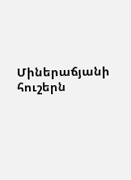Միներաճյանի հուշերն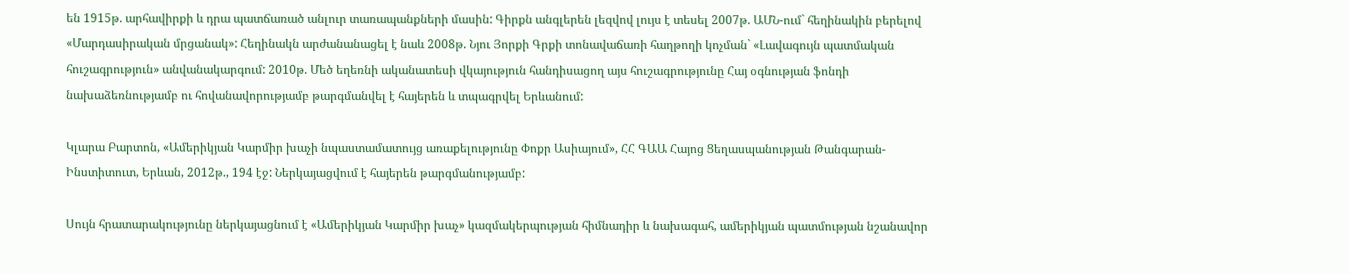են 1915թ. արհավիրքի և դրա պատճառած անլուր տառապանքների մասին: Գիրքն անգլերեն լեզվով լույս է տեսել 2007թ. ԱՄՆ-ում` հեղինակին բերելով «Մարդասիրական մրցանակ»: Հեղինակն արժանանացել է նաև 2008թ. Նյու Յորքի Գրքի տոնավաճառի հաղթողի կոչման` «Լավագույն պատմական հուշագրություն» անվանակարգում: 2010թ. Մեծ եղեռնի ականատեսի վկայություն հանդիսացող այս հուշագրությունը Հայ օգնության ֆոնդի նախաձեռնությամբ ու հովանավորությամբ թարգմանվել է հայերեն և տպագրվել Երևանում:

Կլարա Բարտոն, «Ամերիկյան Կարմիր խաչի նպաստամատույց առաքելությունը Փոքր Ասիայում», ՀՀ ԳԱԱ Հայոց Ցեղասպանության Թանգարան-Ինստիտուտ, Երևան, 2012թ., 194 էջ: Ներկայացվում է հայերեն թարգմանությամբ:

Սույն հրատարակությունը ներկայացնում է «Ամերիկյան Կարմիր խաչ» կազմակերպության հիմնադիր և նախագահ, ամերիկյան պատմության նշանավոր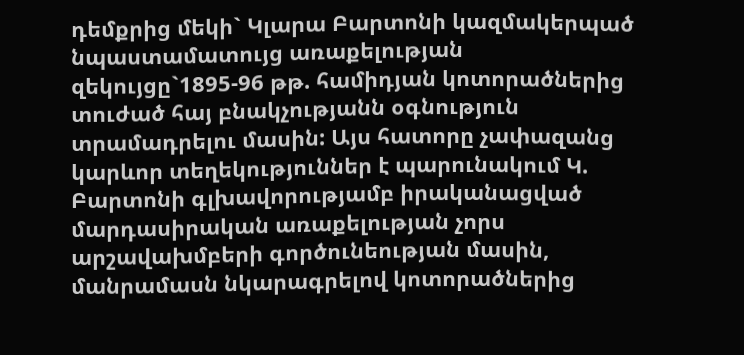դեմքրից մեկի` Կլարա Բարտոնի կազմակերպած նպաստամատույց առաքելության զեկույցը`1895-96 թթ. համիդյան կոտորածներից տուժած հայ բնակչությանն օգնություն տրամադրելու մասին: Այս հատորը չափազանց կարևոր տեղեկություններ է պարունակում Կ. Բարտոնի գլխավորությամբ իրականացված մարդասիրական առաքելության չորս արշավախմբերի գործունեության մասին, մանրամասն նկարագրելով կոտորածներից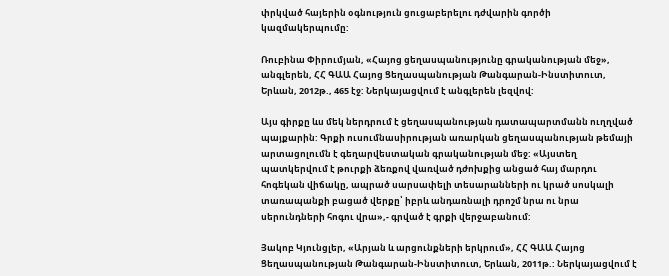փրկված հայերին օգնություն ցուցաբերելու դժվարին գործի կազմակերպումը:

Ռուբինա Փիրումյան, «Հայոց ցեղասպանությունը գրականության մեջ», անգլերեն, ՀՀ ԳԱԱ Հայոց Ցեղասպանության Թանգարան-Ինստիտուտ, Երևան, 2012թ., 465 էջ: Ներկայացվում է անգլերեն լեզվով:

Այս գիրքը ևս մեկ ներդրում է ցեղասպանության դատապարտմանն ուղղված պայքարին: Գրքի ուսումնասիրության առարկան ցեղասպանության թեմայի արտացոլումն է գեղարվեստական գրականության մեջ: «Այստեղ պատկերվում է թուրքի ձեռքով վառված դժոխքից անցած հայ մարդու հոգեկան վիճակը, ապրած սարսափելի տեսարանների ու կրած սոսկալի տառապանքի բացած վերքը՝ իբրև անդառնալի դրոշմ նրա ու նրա սերունդների հոգու վրա»,- գրված է գրքի վերջաբանում:

Յակոբ Կյունցլեր, «Արյան և արցունքների երկրում», ՀՀ ԳԱԱ Հայոց Ցեղասպանության Թանգարան-Ինստիտուտ, Երևան, 2011թ.: Ներկայացվում է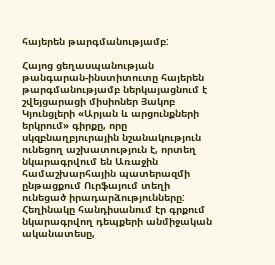հայերեն թարգմանությամբ:

Հայոց ցեղասպանության թանգարան-ինստիտուտը հայերեն թարգմանությամբ ներկայացնում է շվեյցարացի միսիոներ Յակոբ Կյունցլերի «Արյան և արցունքների երկրում» գիրքը, որը սկզբնաղբյուրային նշանակություն ունեցող աշխատություն է, որտեղ նկարագրվում են Առաջին համաշխարհային պատերազմի ընթացքում Ուրֆայում տեղի ունեցած իրադարձությունները: Հեղինակը հանդիսանում էր գրքում նկարագրվող դեպքերի անմիջական ականատեսը,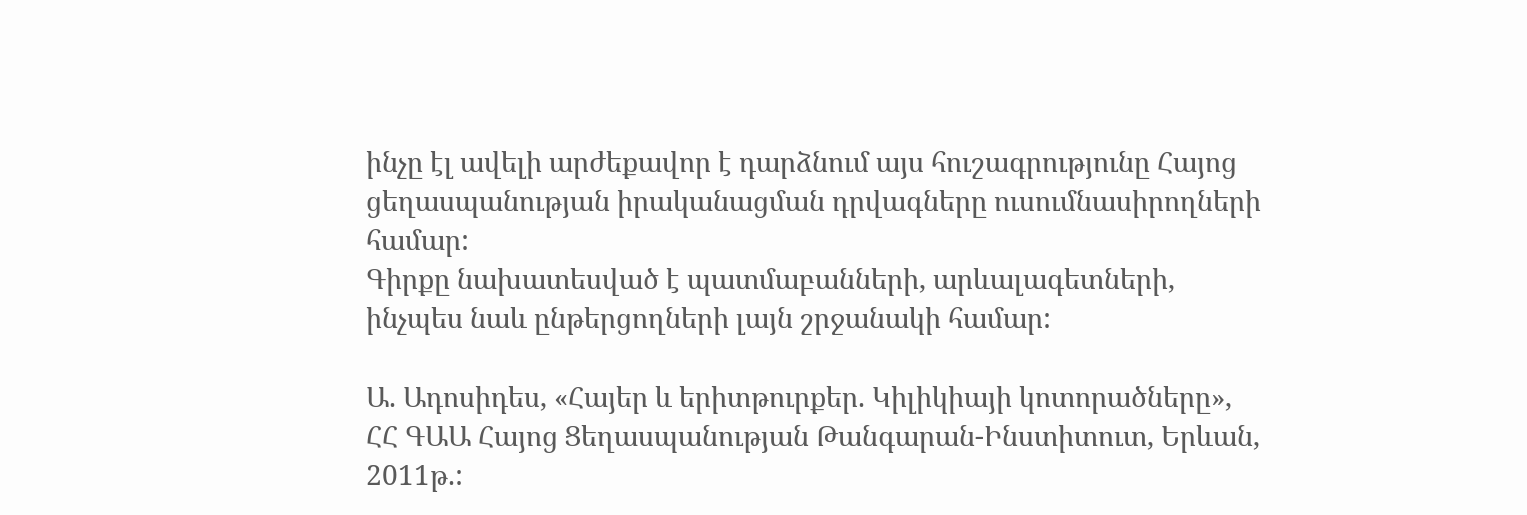ինչը էլ ավելի արժեքավոր է դարձնում այս հուշագրությունը Հայոց ցեղասպանության իրականացման դրվագները ուսումնասիրողների համար:
Գիրքը նախատեսված է պատմաբանների, արևալագետների, ինչպես նաև ընթերցողների լայն շրջանակի համար:

Ա. Ադոսիդես, «Հայեր և երիտթուրքեր. Կիլիկիայի կոտորածները», ՀՀ ԳԱԱ Հայոց Ցեղասպանության Թանգարան-Ինստիտուտ, Երևան, 2011թ.: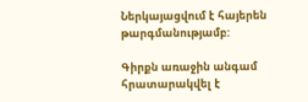Ներկայացվում է հայերեն թարգմանությամբ:

Գիրքն առաջին անգամ հրատարակվել է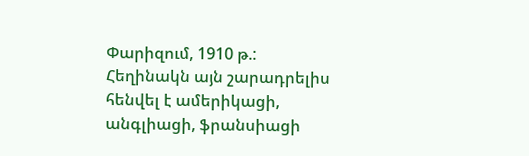Փարիզում, 1910 թ.: Հեղինակն այն շարադրելիս հենվել է ամերիկացի, անգլիացի, ֆրանսիացի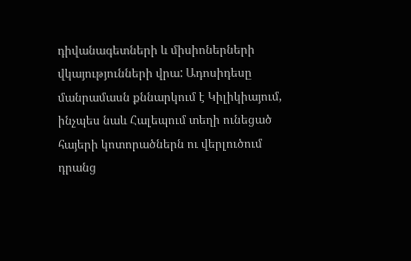դիվանագետների և միսիոներների վկայությունների վրա: Ադոսիդեսը մանրամասն քննարկում է Կիլիկիայում, ինչպես նաև Հալեպում տեղի ունեցած հայերի կոտորածներն ու վերլուծում դրանց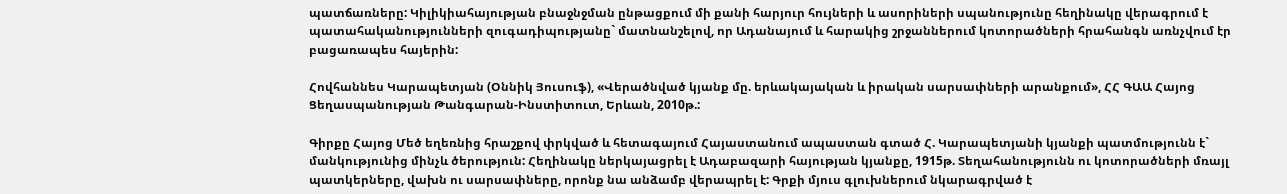պատճառները: Կիլիկիահայության բնաջնջման ընթացքում մի քանի հարյուր հույների և ասորիների սպանությունը հեղինակը վերագրում է պատահականությունների զուգադիպությանը` մատնանշելով, որ Ադանայում և հարակից շրջաններում կոտորածների հրահանգն առնչվում էր բացառապես հայերին:

Հովհաննես Կարապետյան (Օննիկ Յուսուֆ), «Վերածնված կյանք մը. երևակայական և իրական սարսափների արանքում», ՀՀ ԳԱԱ Հայոց Ցեղասպանության Թանգարան-Ինստիտուտ, Երևան, 2010թ.:

Գիրքը Հայոց Մեծ եղեռնից հրաշքով փրկված և հետագայում Հայաստանում ապաստան գտած Հ. Կարապետյանի կյանքի պատմությունն է` մանկությունից մինչև ծերություն: Հեղինակը ներկայացրել է Ադաբազարի հայության կյանքը, 1915թ. Տեղահանությունն ու կոտորածների մռայլ պատկերները, վախն ու սարսափները, որոնք նա անձամբ վերապրել է: Գրքի մյուս գլուխներում նկարագրված է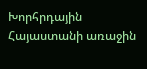Խորհրդային Հայաստանի առաջին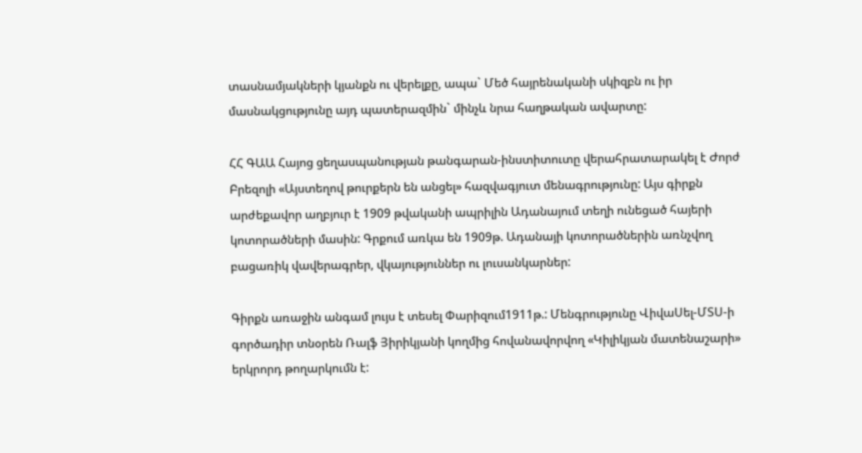տասնամյակների կյանքն ու վերելքը, ապա` Մեծ հայրենականի սկիզբն ու իր մասնակցությունը այդ պատերազմին` մինչև նրա հաղթական ավարտը:

ՀՀ ԳԱԱ Հայոց ցեղասպանության թանգարան-ինստիտուտը վերահրատարակել է Ժորժ Բրեզոլի «Այստեղով թուրքերն են անցել» հազվագյուտ մենագրությունը: Այս գիրքն արժեքավոր աղբյուր է 1909 թվականի ապրիլին Ադանայում տեղի ունեցած հայերի կոտորածների մասին: Գրքում առկա են 1909թ. Ադանայի կոտորածներին առնչվող բացառիկ վավերագրեր, վկայություններ ու լուսանկարներ:

Գիրքն առաջին անգամ լույս է տեսել Փարիզում1911թ.: Մենգրությունը ՎիվաՍել-ՄՏՍ-ի գործադիր տնօրեն Ռալֆ Յիրիկյանի կողմից հովանավորվող «Կիլիկյան մատենաշարի» երկրորդ թողարկումն է: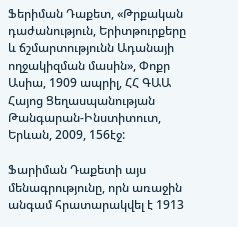Ֆերիման Դաքետ, «Թրքական դաժանություն, Երիտթուրքերը և ճշմարտությունն Ադանայի ողջակիզման մասին», Փոքր Ասիա, 1909 ապրիլ, ՀՀ ԳԱԱ Հայոց Ցեղասպանության Թանգարան-Ինստիտուտ, Երևան, 2009, 156էջ:

Ֆարիման Դաքետի այս մենագրությունը, որն առաջին անգամ հրատարակվել է 1913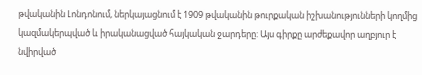թվականին Լոնդոնում, ներկայացնում է 1909 թվականին թուրքական իշխանությունների կողմից կազմակերպված և իրականացված հայկական ջարդերը: Այս գիրքը արժեքավոր աղբյուր է նվիրված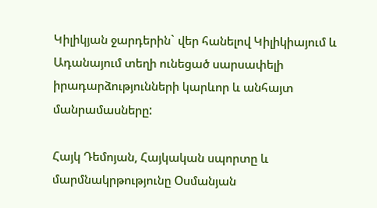Կիլիկյան ջարդերին` վեր հանելով Կիլիկիայում և Ադանայում տեղի ունեցած սարսափելի իրադարձությունների կարևոր և անհայտ մանրամասները:

Հայկ Դեմոյան, Հայկական սպորտը և մարմնակրթությունը Օսմանյան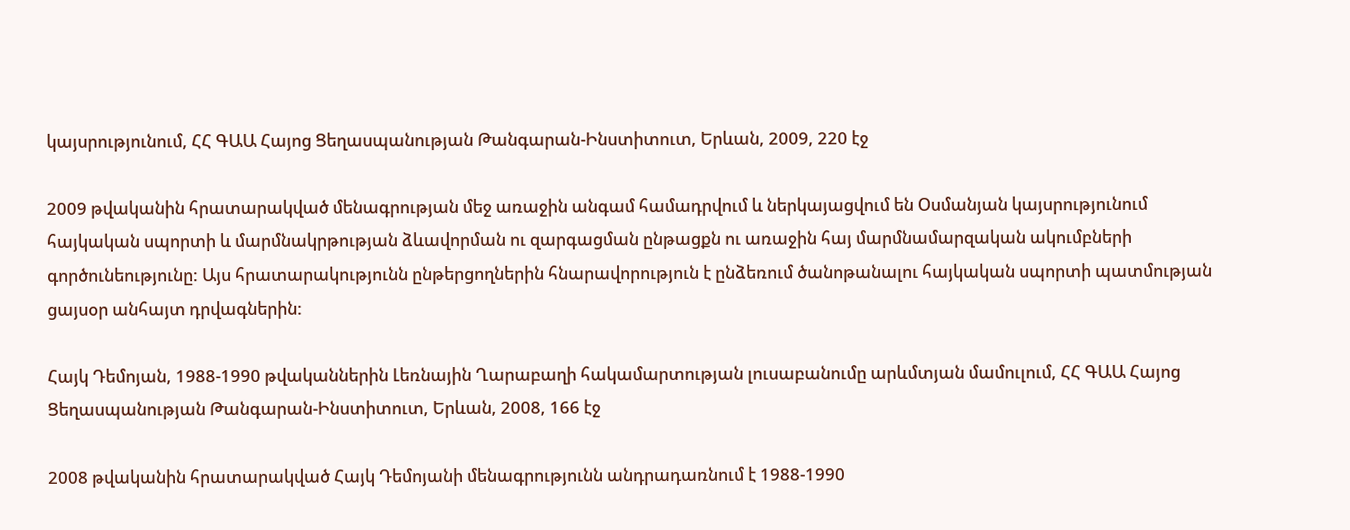կայսրությունում, ՀՀ ԳԱԱ Հայոց Ցեղասպանության Թանգարան-Ինստիտուտ, Երևան, 2009, 220 էջ

2009 թվականին հրատարակված մենագրության մեջ առաջին անգամ համադրվում և ներկայացվում են Օսմանյան կայսրությունում հայկական սպորտի և մարմնակրթության ձևավորման ու զարգացման ընթացքն ու առաջին հայ մարմնամարզական ակումբների գործունեությունը: Այս հրատարակությունն ընթերցողներին հնարավորություն է ընձեռում ծանոթանալու հայկական սպորտի պատմության ցայսօր անհայտ դրվագներին:

Հայկ Դեմոյան, 1988-1990 թվականներին Լեռնային Ղարաբաղի հակամարտության լուսաբանումը արևմտյան մամուլում, ՀՀ ԳԱԱ Հայոց Ցեղասպանության Թանգարան-Ինստիտուտ, Երևան, 2008, 166 էջ

2008 թվականին հրատարակված Հայկ Դեմոյանի մենագրությունն անդրադառնում է 1988-1990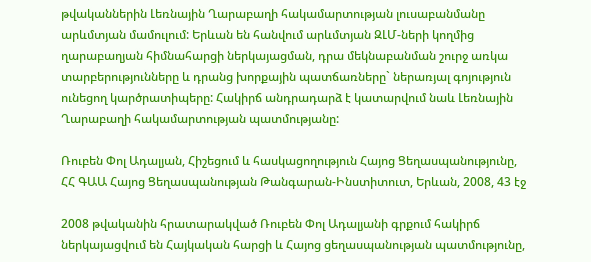թվականներին Լեռնային Ղարաբաղի հակամարտության լուսաբանմանը արևմտյան մամուլում: Երևան են հանվում արևմտյան ԶԼՄ-ների կողմից ղարաբաղյան հիմնահարցի ներկայացման, դրա մեկնաբանման շուրջ առկա տարբերությունները և դրանց խորքային պատճառները` ներառյալ գոյություն ունեցող կարծրատիպերը: Հակիրճ անդրադարձ է կատարվում նաև Լեռնային Ղարաբաղի հակամարտության պատմությանը:

Ռուբեն Փոլ Ադալյան, Հիշեցում և հասկացողություն Հայոց Ցեղասպանությունը, ՀՀ ԳԱԱ Հայոց Ցեղասպանության Թանգարան-Ինստիտուտ, Երևան, 2008, 43 էջ

2008 թվականին հրատարակված Ռուբեն Փոլ Ադալյանի գրքում հակիրճ ներկայացվում են Հայկական հարցի և Հայոց ցեղասպանության պատմությունը,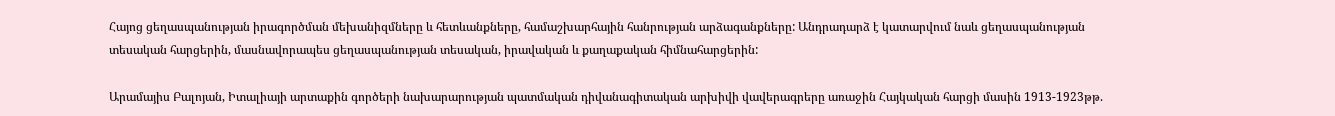Հայոց ցեղասպանության իրագործման մեխանիզմները և հետևանքները, համաշխարհային հանրության արձագանքները: Անդրադարձ է կատարվում նաև ցեղասպանության տեսական հարցերին, մասնավորապես ցեղասպանության տեսական, իրավական և քաղաքական հիմնահարցերին:

Արամայիս Բալոյան, Իտալիայի արտաքին գործերի նախարարության պատմական դիվանագիտական արխիվի վավերագրերը առաջին Հայկական հարցի մասին 1913-1923թթ.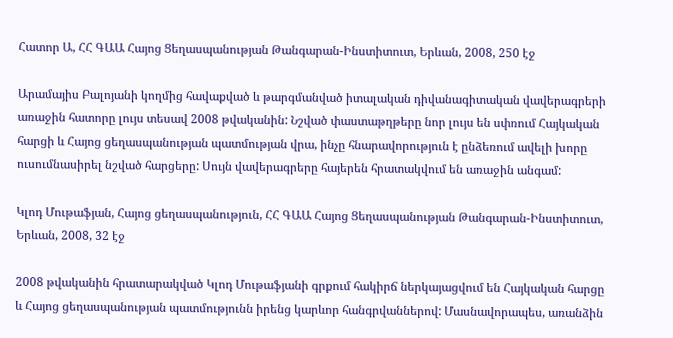Հատոր Ա, ՀՀ ԳԱԱ Հայոց Ցեղասպանության Թանգարան-Ինստիտուտ, Երևան, 2008, 250 էջ

Արամայիս Բալոյանի կողմից հավաքված և թարգմանված իտալական դիվանագիտական վավերագրերի առաջին հատորը լույս տեսավ 2008 թվականին: Նշված փաստաթղթերը նոր լույս են սփռում Հայկական հարցի և Հայոց ցեղասպանության պատմության վրա, ինչը հնարավորություն է ընձեռում ավելի խորը ուսումնասիրել նշված հարցերը: Սույն վավերագրերը հայերեն հրատակվում են առաջին անգամ:

Կլոդ Մութաֆյան, Հայոց ցեղասպանություն, ՀՀ ԳԱԱ Հայոց Ցեղասպանության Թանգարան-Ինստիտուտ, Երևան, 2008, 32 էջ

2008 թվականին հրատարակված Կլոդ Մութաֆյանի գրքում հակիրճ ներկայացվում են Հայկական հարցը և Հայոց ցեղասպանության պատմությունն իրենց կարևոր հանգրվաններով: Մասնավորապես, առանձին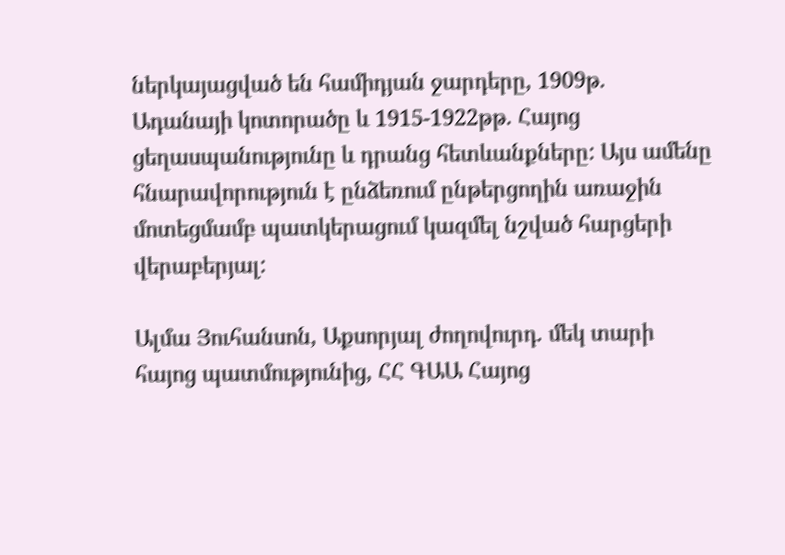ներկայացված են համիդյան ջարդերը, 1909թ. Ադանայի կոտորածը և 1915-1922թթ. Հայոց ցեղասպանությունը և դրանց հետևանքները: Այս ամենը հնարավորություն է ընձեռում ընթերցողին առաջին մոտեցմամբ պատկերացում կազմել նշված հարցերի վերաբերյալ:

Ալմա Յուհանսոն, Աքսորյալ ժողովուրդ. մեկ տարի հայոց պատմությունից, ՀՀ ԳԱԱ Հայոց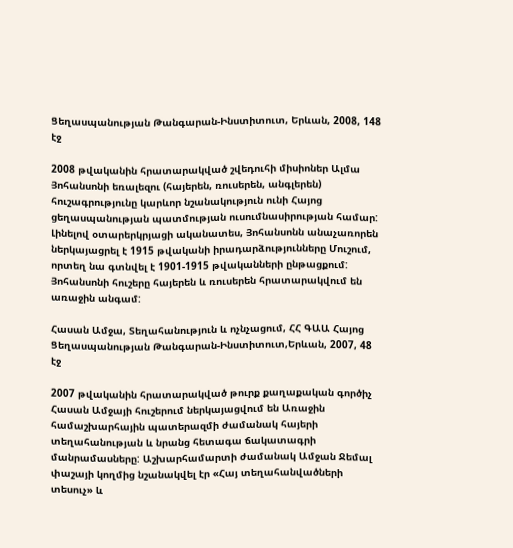Ցեղասպանության Թանգարան-Ինստիտուտ, Երևան, 2008, 148 էջ

2008 թվականին հրատարակված շվեդուհի միսիոներ Ալմա Յոհանսոնի եռալեզու (հայերեն, ռուսերեն, անգլերեն) հուշագրությունը կարևոր նշանակություն ունի Հայոց ցեղասպանության պատմության ուսումնասիրության համար: Լինելով օտարերկրյացի ականատես, Յոհանսոնն անաչառորեն ներկայացրել է 1915 թվականի իրադարձությունները Մուշում, որտեղ նա գտնվել է 1901-1915 թվականների ընթացքում: Յոհանսոնի հուշերը հայերեն և ռուսերեն հրատարակվում են առաջին անգամ:

Հասան Ամջա, Տեղահանություն և ոչնչացում, ՀՀ ԳԱԱ Հայոց Ցեղասպանության Թանգարան-Ինստիտուտ,Երևան, 2007, 48 էջ

2007 թվականին հրատարակված թուրք քաղաքական գործիչ Հասան Ամջայի հուշերում ներկայացվում են Առաջին համաշխարհային պատերազմի ժամանակ հայերի տեղահանության և նրանց հետագա ճակատագրի մանրամասները: Աշխարհամարտի ժամանակ Ամջան Ջեմալ փաշայի կողմից նշանակվել էր «Հայ տեղահանվածների տեսուչ» և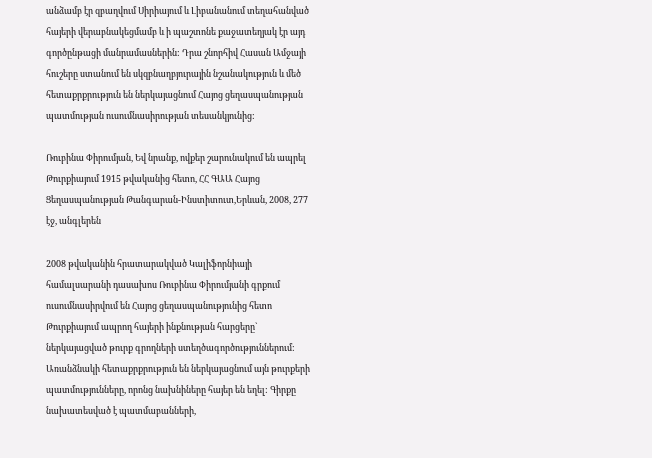անձամբ էր զբաղվում Սիրիայում և Լիբանանում տեղահանված հայերի վերաբնակեցմամբ և ի պաշտոնե քաջատեղյակ էր այդ գործընթացի մանրամասներին: Դրա շնորհիվ Հասան Ամջայի հուշերը ստանում են սկզբնաղբյուրային նշանակություն և մեծ հետաքրքրություն են ներկայացնում Հայոց ցեղասպանության պատմության ուսումնասիրության տեսանկյունից:

Ռուբինա Փիրումյան, Եվ նրանք, ովքեր շարունակում են ապրել Թուրքիայում 1915 թվականից հետո, ՀՀ ԳԱԱ Հայոց Ցեղասպանության Թանգարան-Ինստիտուտ,Երևան, 2008, 277 էջ, անգլերեն

2008 թվականին հրատարակված Կալիֆորնիայի համալսարանի դասախոս Ռուբինա Փիրումյանի գրքում ուսումնասիրվում են Հայոց ցեղասպանությունից հետո Թուրքիայում ապրող հայերի ինքնության հարցերը` ներկայացված թուրք գրողների ստեղծագործություններում: Առանձնակի հետաքրքրություն են ներկայացնում այն թուրքերի պատմությունները, որոնց նախնիները հայեր են եղել: Գիրքը նախատեսված է պատմաբանների,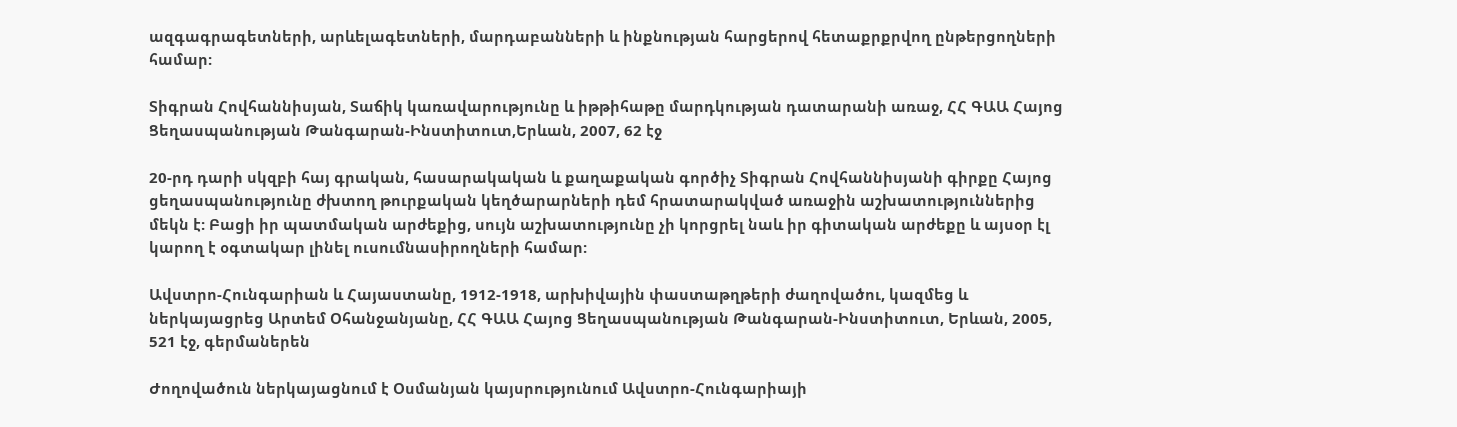ազգագրագետների, արևելագետների, մարդաբանների և ինքնության հարցերով հետաքրքրվող ընթերցողների համար:

Տիգրան Հովհաննիսյան, Տաճիկ կառավարությունը և իթթիհաթը մարդկության դատարանի առաջ, ՀՀ ԳԱԱ Հայոց Ցեղասպանության Թանգարան-Ինստիտուտ,Երևան, 2007, 62 էջ

20-րդ դարի սկզբի հայ գրական, հասարակական և քաղաքական գործիչ Տիգրան Հովհաննիսյանի գիրքը Հայոց ցեղասպանությունը ժխտող թուրքական կեղծարարների դեմ հրատարակված առաջին աշխատություններից մեկն է: Բացի իր պատմական արժեքից, սույն աշխատությունը չի կորցրել նաև իր գիտական արժեքը և այսօր էլ կարող է օգտակար լինել ուսումնասիրողների համար:

Ավստրո-Հունգարիան և Հայաստանը, 1912-1918, արխիվային փաստաթղթերի ժաղովածու, կազմեց և ներկայացրեց Արտեմ Օհանջանյանը, ՀՀ ԳԱԱ Հայոց Ցեղասպանության Թանգարան-Ինստիտուտ, Երևան, 2005, 521 էջ, գերմաներեն

Ժողովածուն ներկայացնում է Օսմանյան կայսրությունում Ավստրո-Հունգարիայի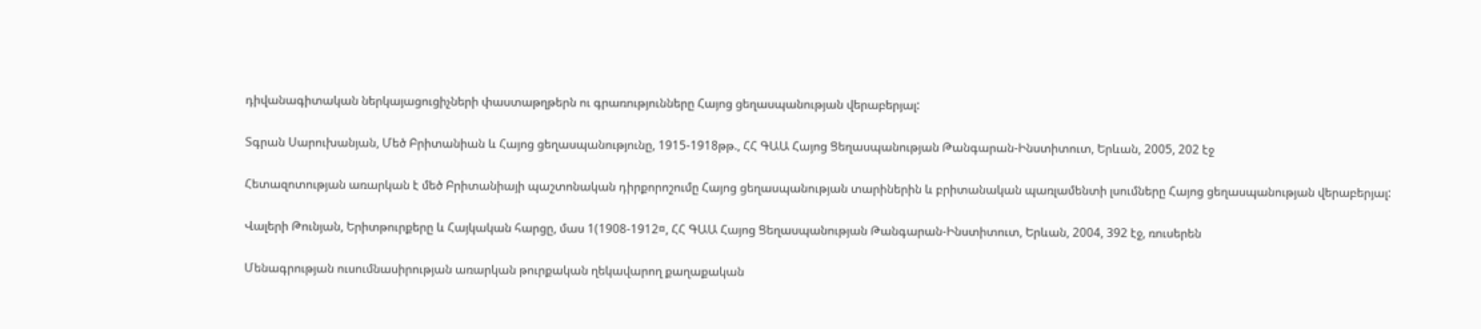դիվանագիտական ներկայացուցիչների փաստաթղթերն ու գրառությունները Հայոց ցեղասպանության վերաբերյալ:

Տգրան Սարուխանյան, Մեծ Բրիտանիան և Հայոց ցեղասպանությունը, 1915-1918թթ., ՀՀ ԳԱԱ Հայոց Ցեղասպանության Թանգարան-Ինստիտուտ, Երևան, 2005, 202 էջ

Հետազոտության առարկան է մեծ Բրիտանիայի պաշտոնական դիրքորոշումը Հայոց ցեղասպանության տարիներին և բրիտանական պառլամենտի լսումները Հայոց ցեղասպանության վերաբերյալ:

Վալերի Թունյան, Երիտթուրքերը և Հայկական հարցը, մաս 1(1908-1912¤, ՀՀ ԳԱԱ Հայոց Ցեղասպանության Թանգարան-Ինստիտուտ, Երևան, 2004, 392 էջ, ռուսերեն

Մենագրության ուսումնասիրության առարկան թուրքական ղեկավարող քաղաքական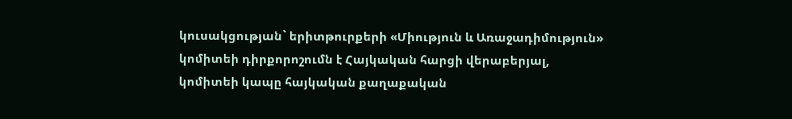կուսակցության` երիտթուրքերի «Միություն և Առաջադիմություն» կոմիտեի դիրքորոշումն է Հայկական հարցի վերաբերյալ, կոմիտեի կապը հայկական քաղաքական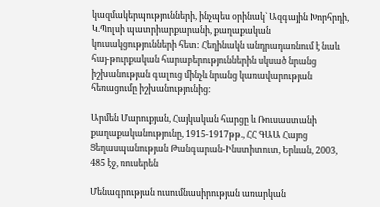կազմակերպությունների, ինչպես օրինակ` Ազգային Խորհրդի, Կ.Պոլսի պատրիարքարանի, քաղաքական կուսակցությունների հետ: Հեղինակն անդրադառնում է նաև հայ-թուրքական հարաբերություններին սկսած նրանց իշխանության գալուց մինչև նրանց կառավարության հեռացումը իշխանությունից:

Արմեն Մարուքյան, Հայկական հարցը և Ռուսաստանի քաղաքականությունը, 1915-1917թթ., ՀՀ ԳԱԱ Հայոց Ցեղասպանության Թանգարան-Ինստիտուտ, Երևան, 2003, 485 էջ, ռուսերեն

Մենագրության ուսումնասիրության առարկան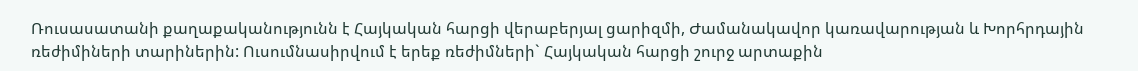Ռուսասատանի քաղաքականությունն է Հայկական հարցի վերաբերյալ ցարիզմի, Ժամանակավոր կառավարության և Խորհրդային ռեժիմիների տարիներին: Ուսումնասիրվում է երեք ռեժիմների` Հայկական հարցի շուրջ արտաքին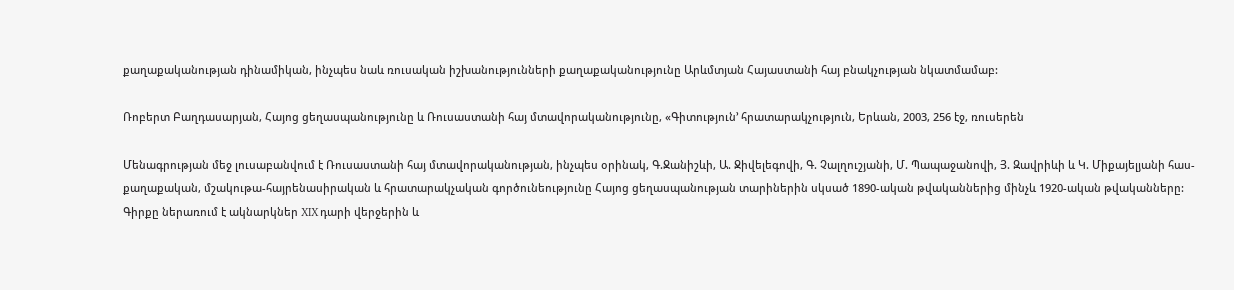քաղաքականության դինամիկան, ինչպես նաև ռուսական իշխանությունների քաղաքականությունը Արևմտյան Հայաստանի հայ բնակչության նկատմամաբ:

Ռոբերտ Բաղդասարյան, Հայոց ցեղասպանությունը և Ռուսաստանի հայ մտավորականությունը, «Գիտություն՚ հրատարակչություն, Երևան, 2003, 256 էջ, ռուսերեն

Մենագրության մեջ լուսաբանվում է Ռուսաստանի հայ մտավորականության, ինչպես օրինակ, Գ.Ջանիշևի, Ա. Ջիվելեգովի, Գ. Չալղուշյանի, Մ. Պապաջանովի, Յ. Զավրիևի և Կ. Միքայելյանի հաս-քաղաքական, մշակութա-հայրենասիրական և հրատարակչական գործունեությունը Հայոց ցեղասպանության տարիներին սկսած 1890-ական թվականներից մինչև 1920-ական թվականները: Գիրքը ներառում է ակնարկներ XIX դարի վերջերին և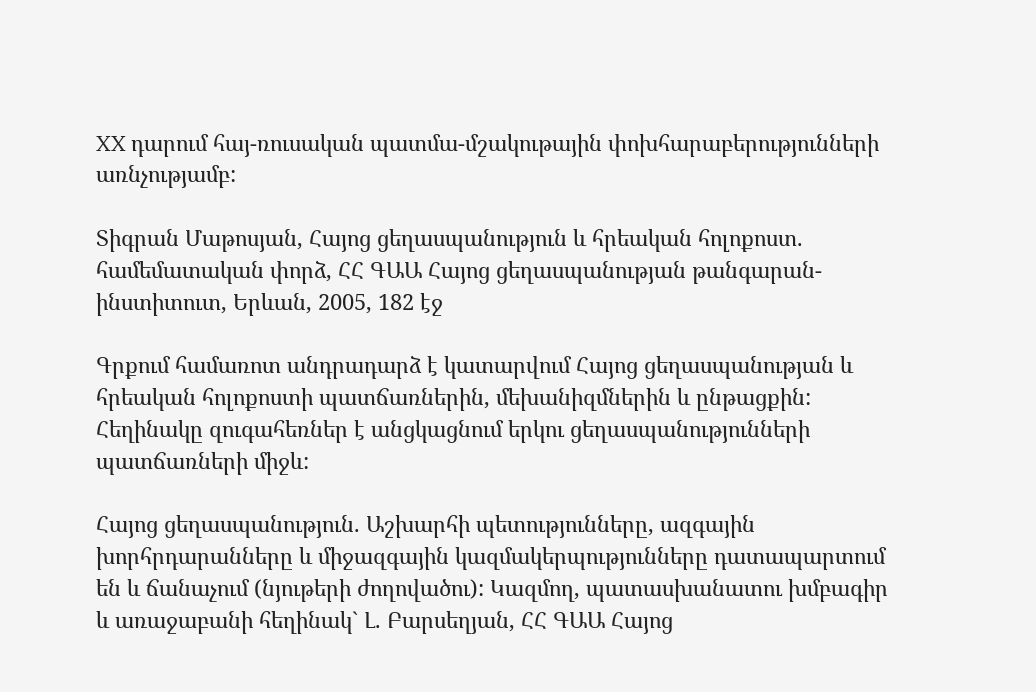XX դարում հայ-ռուսական պատմա-մշակութային փոխհարաբերությունների առնչությամբ:

Տիգրան Մաթոսյան, Հայոց ցեղասպանություն և հրեական հոլոքոստ. համեմատական փորձ, ՀՀ ԳԱԱ Հայոց ցեղասպանության թանգարան-ինստիտուտ, Երևան, 2005, 182 էջ

Գրքում համառոտ անդրադարձ է կատարվում Հայոց ցեղասպանության և հրեական հոլոքոստի պատճառներին, մեխանիզմներին և ընթացքին: Հեղինակը զուգահեռներ է անցկացնում երկու ցեղասպանությունների պատճառների միջև:

Հայոց ցեղասպանություն. Աշխարհի պետությունները, ազգային խորհրդարանները և միջազգային կազմակերպությունները դատապարտում են և ճանաչում (նյութերի ժողովածու): Կազմող, պատասխանատու խմբագիր և առաջաբանի հեղինակ` Լ. Բարսեղյան, ՀՀ ԳԱԱ Հայոց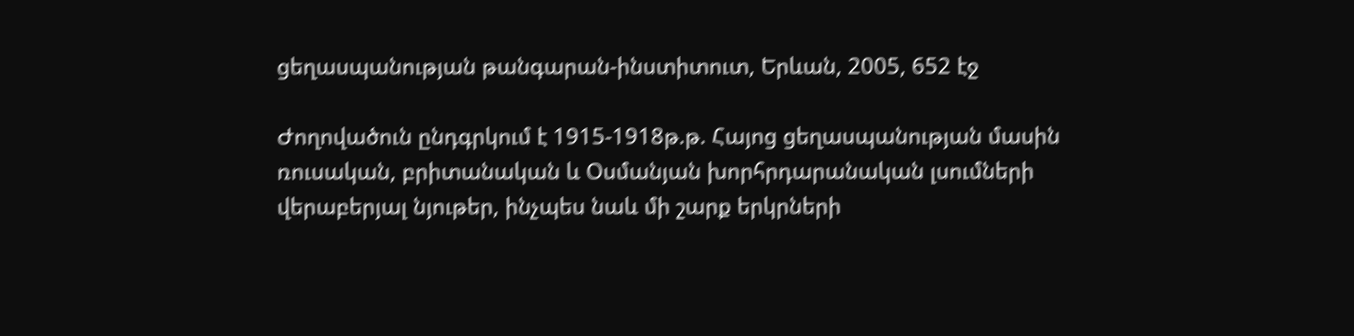ցեղասպանության թանգարան-ինստիտուտ, Երևան, 2005, 652 էջ

Ժողովածուն ընդգրկում է 1915-1918թ.թ. Հայոց ցեղասպանության մասին ռուսական, բրիտանական և Օսմանյան խորհրդարանական լսումների վերաբերյալ նյութեր, ինչպես նաև մի շարք երկրների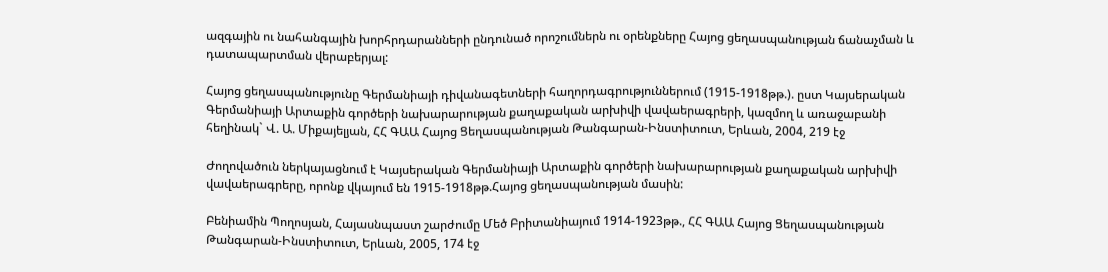ազգային ու նահանգային խորհրդարանների ընդունած որոշումներն ու օրենքները Հայոց ցեղասպանության ճանաչման և դատապարտման վերաբերյալ:

Հայոց ցեղասպանությունը Գերմանիայի դիվանագետների հաղորդագրություններում (1915-1918թթ.). ըստ Կայսերական Գերմանիայի Արտաքին գործերի նախարարության քաղաքական արխիվի վավաերագրերի, կազմող և առաջաբանի հեղինակ` Վ. Ա. Միքայելյան, ՀՀ ԳԱԱ Հայոց Ցեղասպանության Թանգարան-Ինստիտուտ, Երևան, 2004, 219 էջ

Ժողովածուն ներկայացնում է Կայսերական Գերմանիայի Արտաքին գործերի նախարարության քաղաքական արխիվի վավաերագրերը, որոնք վկայում են 1915-1918թթ.Հայոց ցեղասպանության մասին:

Բենիամին Պողոսյան, Հայասնպաստ շարժումը Մեծ Բրիտանիայում 1914-1923թթ., ՀՀ ԳԱԱ Հայոց Ցեղասպանության Թանգարան-Ինստիտուտ, Երևան, 2005, 174 էջ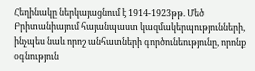Հեղինակը ներկայացնում է 1914-1923թթ. Մեծ Բրիտանիայում հայանպաստ կազմակերպությունների, ինչպես նաև որոշ անհատների գործունեությունը, որոնք օգնություն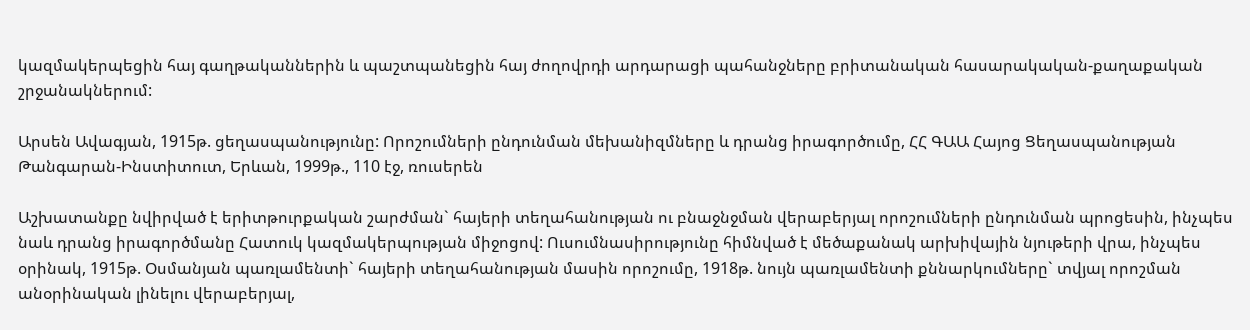կազմակերպեցին հայ գաղթականներին և պաշտպանեցին հայ ժողովրդի արդարացի պահանջները բրիտանական հասարակական-քաղաքական շրջանակներում:

Արսեն Ավագյան, 1915թ. ցեղասպանությունը: Որոշումների ընդունման մեխանիզմները և դրանց իրագործումը, ՀՀ ԳԱԱ Հայոց Ցեղասպանության Թանգարան-Ինստիտուտ, Երևան, 1999թ., 110 էջ, ռուսերեն

Աշխատանքը նվիրված է երիտթուրքական շարժման` հայերի տեղահանության ու բնաջնջման վերաբերյալ որոշումների ընդունման պրոցեսին, ինչպես նաև դրանց իրագործմանը Հատուկ կազմակերպության միջոցով: Ուսումնասիրությունը հիմնված է մեծաքանակ արխիվային նյութերի վրա, ինչպես օրինակ, 1915թ. Օսմանյան պառլամենտի` հայերի տեղահանության մասին որոշումը, 1918թ. նույն պառլամենտի քննարկումները` տվյալ որոշման անօրինական լինելու վերաբերյալ,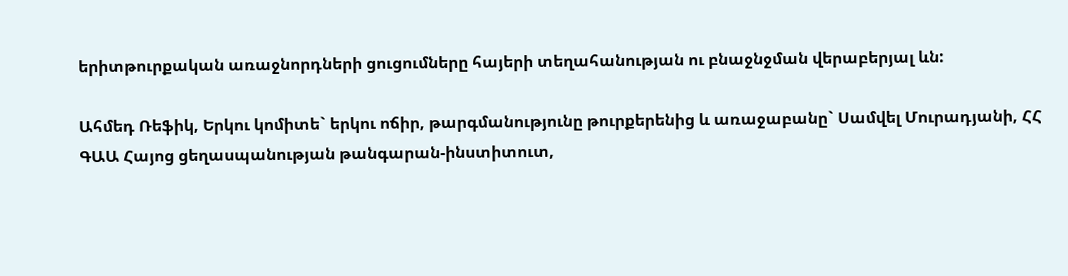երիտթուրքական առաջնորդների ցուցումները հայերի տեղահանության ու բնաջնջման վերաբերյալ ևն:

Ահմեդ Ռեֆիկ, Երկու կոմիտե` երկու ոճիր, թարգմանությունը թուրքերենից և առաջաբանը` Սամվել Մուրադյանի, ՀՀ ԳԱԱ Հայոց ցեղասպանության թանգարան-ինստիտուտ,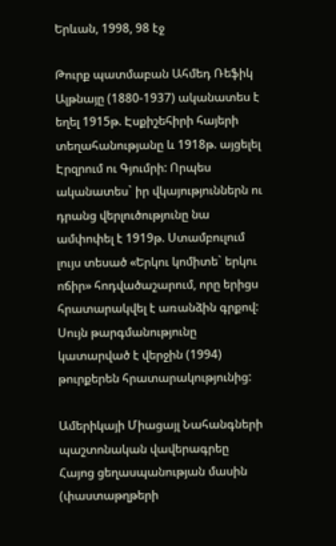Երևան, 1998, 98 էջ

Թուրք պատմաբան Ահմեդ Ռեֆիկ Ալթնայը (1880-1937) ականատես է եղել 1915թ. Էսքիշեհիրի հայերի տեղահանությանը և 1918թ. այցելել Էրզրում ու Գյումրի: Որպես ականատես` իր վկայություններն ու դրանց վերլուծությունը նա ամփոփել է 1919թ. Ստամբուլում լույս տեսած «Երկու կոմիտե` երկու ոճիր» հոդվածաշարում, որը երիցս հրատարակվել է առանձին գրքով: Սույն թարգմանությունը կատարված է վերջին (1994) թուրքերեն հրատարակությունից:

Ամերիկայի Միացայլ Նահանգների պաշտոնական վավերագրեը Հայոց ցեղասպանության մասին (փաստաթղթերի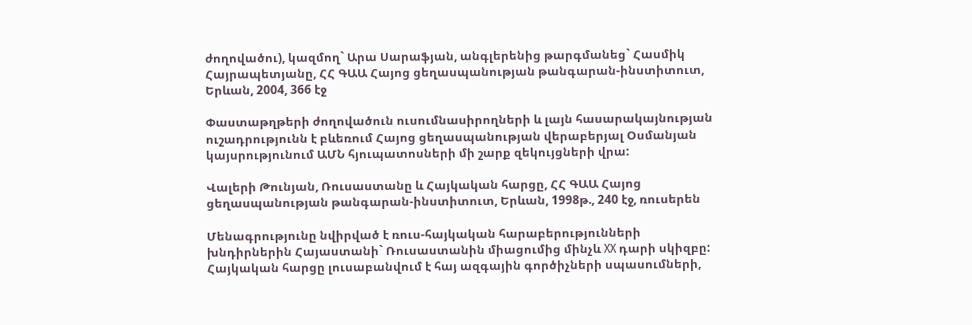ժողովածու), կազմող` Արա Սարաֆյան, անգլերենից թարգմանեց` Հասմիկ Հայրապետյանը, ՀՀ ԳԱԱ Հայոց ցեղասպանության թանգարան-ինստիտուտ, Երևան, 2004, 366 էջ

Փաստաթղթերի ժողովածուն ուսումնասիրողների և լայն հասարակայնության ուշադրությունն է բևեռում Հայոց ցեղասպանության վերաբերյալ Օսմանյան կայսրությունում ԱՄՆ հյուպատոսների մի շարք զեկույցների վրա:

Վալերի Թունյան, Ռուսաստանը և Հայկական հարցը, ՀՀ ԳԱԱ Հայոց ցեղասպանության թանգարան-ինստիտուտ, Երևան, 1998թ., 240 էջ, ռուսերեն

Մենագրությունը նվիրված է ռուս-հայկական հարաբերությունների խնդիրներին Հայաստանի` Ռուսաստանին միացումից մինչև XX դարի սկիզբը: Հայկական հարցը լուսաբանվում է հայ ազգային գործիչների սպասումների,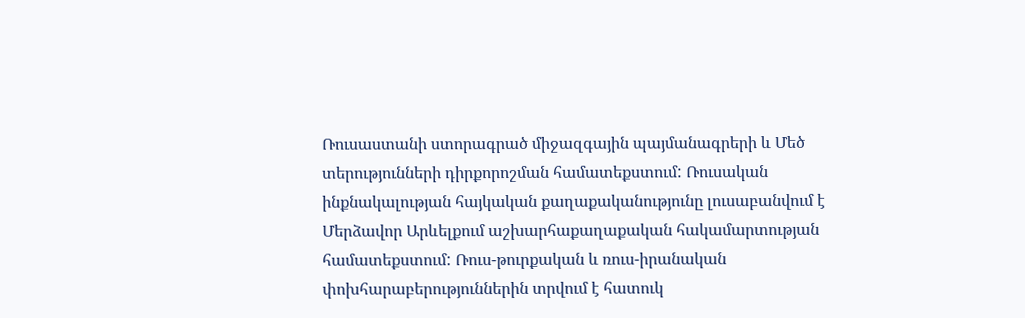Ռուսաստանի ստորագրած միջազգային պայմանագրերի և Մեծ տերությունների դիրքորոշման համատեքստում: Ռուսական ինքնակալության հայկական քաղաքականությունը լուսաբանվում է Մերձավոր Արևելքում աշխարհաքաղաքական հակամարտության համատեքստում: Ռուս-թուրքական և ռուս-իրանական փոխհարաբերություններին տրվում է հատուկ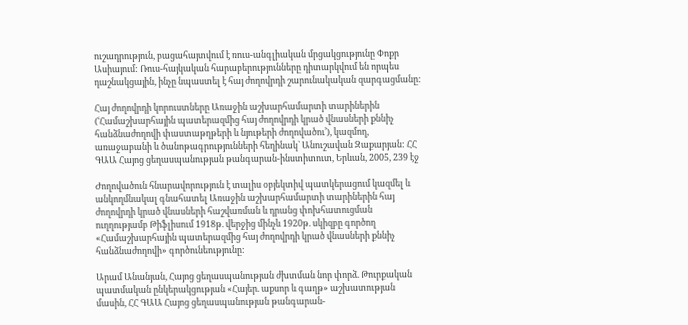ուշադրություն, բացահայտվում է ռուս-անգլիական մրցակցությունը Փոքր Ասիայում: Ռուս-հայկական հարաբերությունները դիտարկվում են որպես դաշնակցային, ինչը նպաստել է հայ ժողովրդի շարունակական զարգացմանը:

Հայ ժողովրդի կորուստները Առաջին աշխարհամարտի տարիներին (ՙՀամաշխարհային պատերազմից հայ ժողովրդի կրած վնասների քննիչ հանձնաժողովի փաստաթղթերի և նյութերի ժողովածու՚), կազմող, առաջաբանի և ծանոթագրությունների հեղինակ` Անուշավան Զաքարյան: ՀՀ ԳԱԱ Հայոց ցեղասպանության թանգարան-ինստիտուտ, Երևան, 2005, 239 էջ

Ժողովածուն հնարավորություն է տալիս օբյեկտիվ պատկերացում կազմել և անկողմնակալ գնահատել Առաջին աշխարհամարտի տարիներին հայ ժողովրդի կրած վնասների հաշվառման և դրանց փոխհատուցման ուղղությամբ Թիֆլիսում 1918թ. վերջից մինչև 1920թ. սկիզբը գործող «Համաշխարհային պատերազմից հայ ժողովրդի կրած վնասների քննիչ հանձնաժողովի» գործունեությունը:

Արամ Անանյան, Հայոց ցեղասպանության ժխտման նոր փորձ. Թուրքական պատմական ընկերակցության «Հայեր. աքսոր և գաղթ» աշխատության մասին, ՀՀ ԳԱԱ Հայոց ցեղասպանության թանգարան-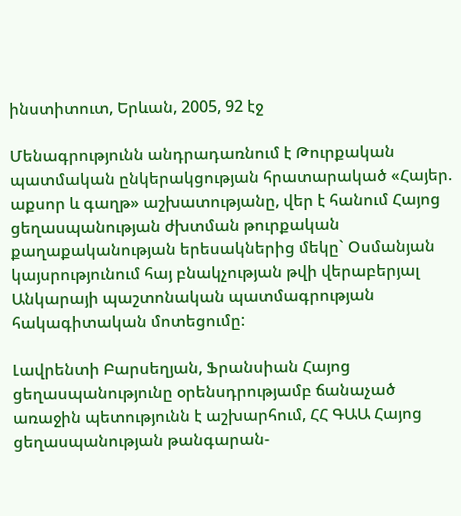ինստիտուտ, Երևան, 2005, 92 էջ

Մենագրությունն անդրադառնում է Թուրքական պատմական ընկերակցության հրատարակած «Հայեր. աքսոր և գաղթ» աշխատությանը, վեր է հանում Հայոց ցեղասպանության ժխտման թուրքական քաղաքականության երեսակներից մեկը` Օսմանյան կայսրությունում հայ բնակչության թվի վերաբերյալ Անկարայի պաշտոնական պատմագրության հակագիտական մոտեցումը:

Լավրենտի Բարսեղյան, Ֆրանսիան Հայոց ցեղասպանությունը օրենսդրությամբ ճանաչած առաջին պետությունն է աշխարհում, ՀՀ ԳԱԱ Հայոց ցեղասպանության թանգարան-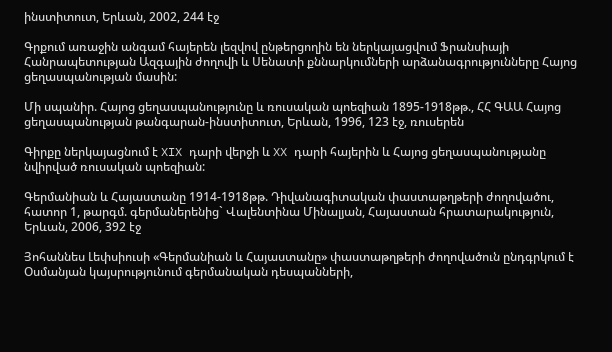ինստիտուտ, Երևան, 2002, 244 էջ

Գրքում առաջին անգամ հայերեն լեզվով ընթերցողին են ներկայացվում Ֆրանսիայի Հանրապետության Ազգային ժողովի և Սենատի քննարկումների արձանագրությունները Հայոց ցեղասպանության մասին:

Մի սպանիր. Հայոց ցեղասպանությունը և ռուսական պոեզիան 1895-1918թթ., ՀՀ ԳԱԱ Հայոց ցեղասպանության թանգարան-ինստիտուտ, Երևան, 1996, 123 էջ, ռուսերեն

Գիրքը ներկայացնում է XIX դարի վերջի և XX դարի հայերին և Հայոց ցեղասպանությանը նվիրված ռուսական պոեզիան:

Գերմանիան և Հայաստանը 1914-1918թթ. Դիվանագիտական փաստաթղթերի ժողովածու, հատոր 1, թարգմ. գերմաներենից` Վալենտինա Մինալյան, Հայաստան հրատարակություն, Երևան, 2006, 392 էջ

Յոհաննես Լեփսիուսի «Գերմանիան և Հայաստանը» փաստաթղթերի ժողովածուն ընդգրկում է Օսմանյան կայսրությունում գերմանական դեսպանների,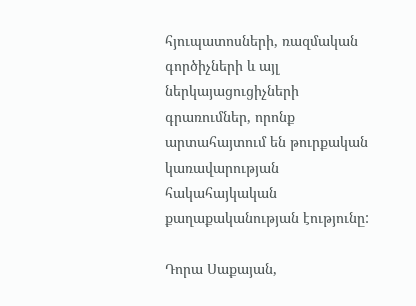հյուպատոսների, ռազմական գործիչների և այլ ներկայացուցիչների գրառումներ, որոնք արտահայտում են թուրքական կառավարության հակահայկական քաղաքականության էությունը:

Դորա Սաքայան,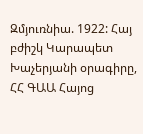Զմյուռնիա. 1922: Հայ բժիշկ Կարապետ Խաչերյանի օրագիրը, ՀՀ ԳԱԱ Հայոց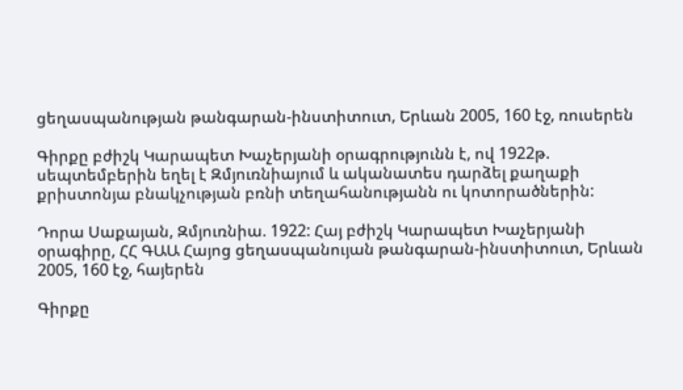ցեղասպանության թանգարան-ինստիտուտ, Երևան 2005, 160 էջ, ռուսերեն

Գիրքը բժիշկ Կարապետ Խաչերյանի օրագրությունն է, ով 1922թ. սեպտեմբերին եղել է Զմյուռնիայում և ականատես դարձել քաղաքի քրիստոնյա բնակչության բռնի տեղահանությանն ու կոտորածներին:

Դորա Սաքայան, Զմյուռնիա. 1922: Հայ բժիշկ Կարապետ Խաչերյանի օրագիրը, ՀՀ ԳԱԱ Հայոց ցեղասպանույան թանգարան-ինստիտուտ, Երևան 2005, 160 էջ, հայերեն

Գիրքը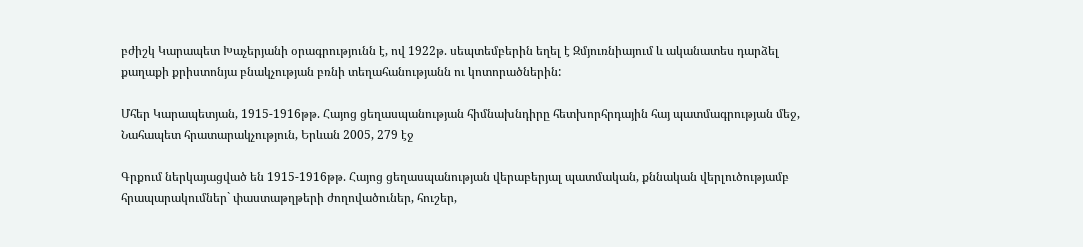բժիշկ Կարապետ Խաչերյանի օրագրությունն է, ով 1922թ. սեպտեմբերին եղել է Զմյուռնիայում և ականատես դարձել քաղաքի քրիստոնյա բնակչության բռնի տեղահանությանն ու կոտորածներին:

Մհեր Կարապետյան, 1915-1916թթ. Հայոց ցեղասպանության հիմնախնդիրը հետխորհրդային հայ պատմագրության մեջ, Նահապետ հրատարակչություն, Երևան 2005, 279 էջ

Գրքում ներկայացված են 1915-1916թթ. Հայոց ցեղասպանության վերաբերյալ պատմական, քննական վերլուծությամբ հրապարակումներ` փաստաթղթերի ժողովածուներ, հուշեր,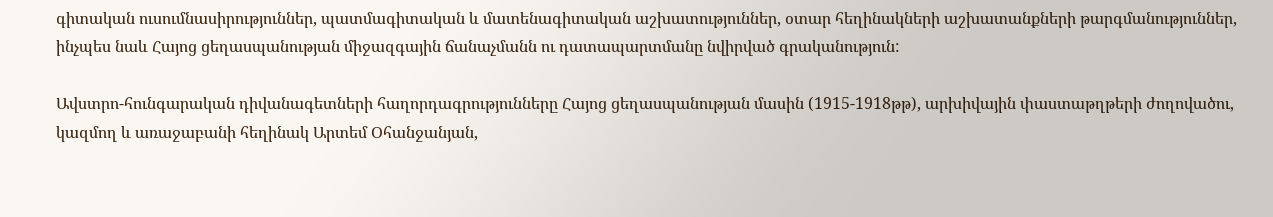գիտական ուսումնասիրություններ, պատմագիտական և մատենագիտական աշխատություններ, օտար հեղինակների աշխատանքների թարգմանություններ, ինչպես նաև Հայոց ցեղասպանության միջազգային ճանաչմանն ու դատապարտմանը նվիրված գրականություն:

Ավստրո-հունգարական դիվանագետների հաղորդագրությունները Հայոց ցեղասպանության մասին (1915-1918թթ), արխիվային փաստաթղթերի ժողովածու, կազմող և առաջաբանի հեղինակ Արտեմ Օհանջանյան,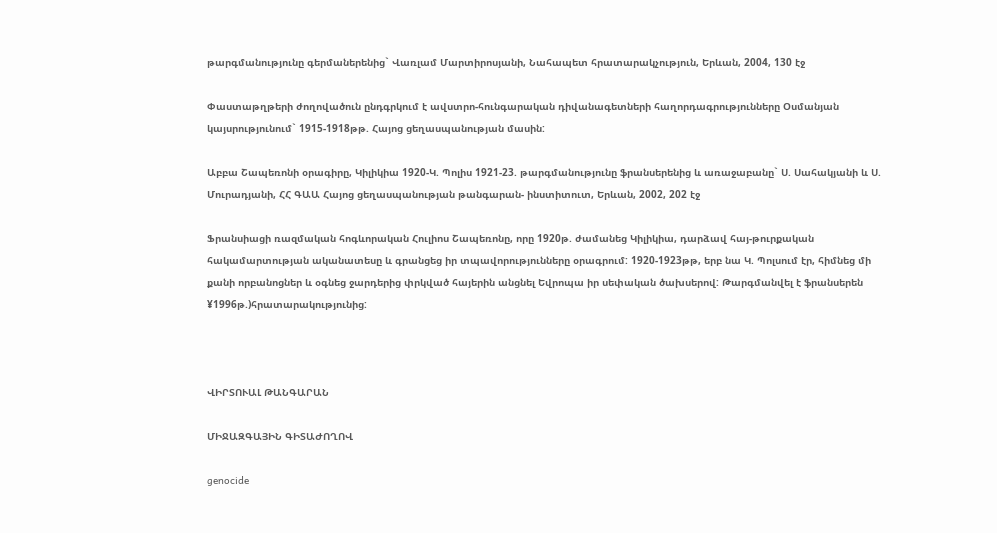թարգմանությունը գերմաներենից` Վառլամ Մարտիրոսյանի, Նահապետ հրատարակչություն, Երևան, 2004, 130 էջ

Փաստաթղթերի ժողովածուն ընդգրկում է ավստրո-հունգարական դիվանագետների հաղորդագրությունները Օսմանյան կայսրությունում` 1915-1918թթ. Հայոց ցեղասպանության մասին:

Աբբա Շապեռոնի օրագիրը, Կիլիկիա 1920-Կ. Պոլիս 1921-23. թարգմանությունը ֆրանսերենից և առաջաբանը` Ս. Սահակյանի և Ս. Մուրադյանի, ՀՀ ԳԱԱ Հայոց ցեղասպանության թանգարան- ինստիտուտ, Երևան, 2002, 202 էջ

Ֆրանսիացի ռազմական հոգևորական Հուլիոս Շապեռոնը, որը 1920թ. ժամանեց Կիլիկիա, դարձավ հայ-թուրքական հակամարտության ականատեսը և գրանցեց իր տպավորությունները օրագրում: 1920-1923թթ, երբ նա Կ. Պոլսում էր, հիմնեց մի քանի որբանոցներ և օգնեց ջարդերից փրկված հայերին անցնել Եվրոպա իր սեփական ծախսերով: Թարգմանվել է ֆրանսերեն ¥1996թ.)հրատարակությունից:



ՎԻՐՏՈՒԱԼ ԹԱՆԳԱՐԱՆ

ՄԻՋԱԶԳԱՅԻՆ ԳԻՏԱԺՈՂՈՎ

genocide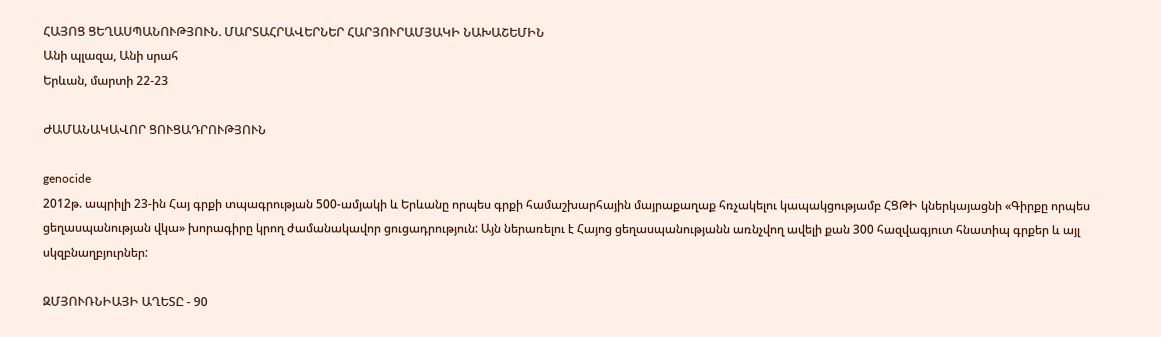ՀԱՅՈՑ ՑԵՂԱՍՊԱՆՈՒԹՅՈՒՆ. ՄԱՐՏԱՀՐԱՎԵՐՆԵՐ ՀԱՐՅՈՒՐԱՄՅԱԿԻ ՆԱԽԱՇԵՄԻՆ
Անի պլազա, Անի սրահ
Երևան, մարտի 22-23

ԺԱՄԱՆԱԿԱՎՈՐ ՑՈՒՑԱԴՐՈՒԹՅՈՒՆ

genocide
2012թ. ապրիլի 23-ին Հայ գրքի տպագրության 500-ամյակի և Երևանը որպես գրքի համաշխարհային մայրաքաղաք հռչակելու կապակցությամբ ՀՑԹԻ կներկայացնի «Գիրքը որպես ցեղասպանության վկա» խորագիրը կրող ժամանակավոր ցուցադրություն: Այն ներառելու է Հայոց ցեղասպանությանն առնչվող ավելի քան 300 հազվագյուտ հնատիպ գրքեր և այլ սկզբնաղբյուրներ:

ԶՄՅՈՒՌՆԻԱՅԻ ԱՂԵՏԸ - 90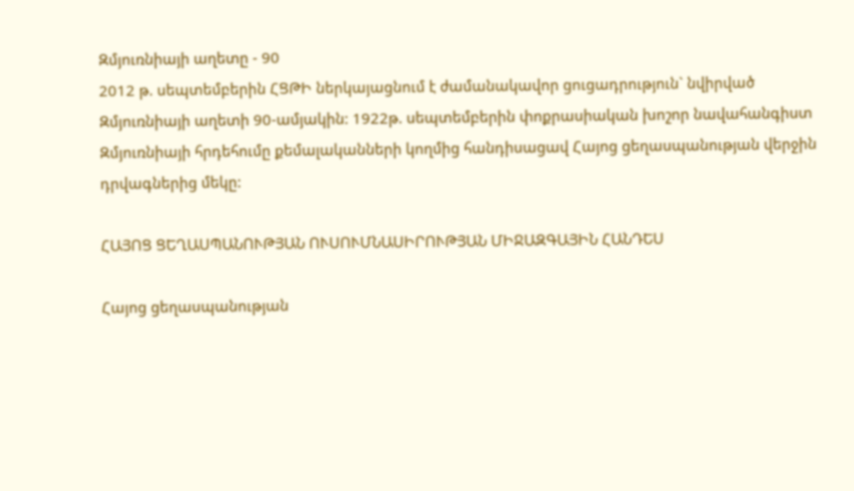Զմյուռնիայի աղետը - 90
2012 թ. սեպտեմբերին ՀՑԹԻ ներկայացնում է ժամանակավոր ցուցադրություն` նվիրված Զմյուռնիայի աղետի 90-ամյակին: 1922թ. սեպտեմբերին փոքրասիական խոշոր նավահանգիստ Զմյուռնիայի հրդեհումը քեմալականների կողմից հանդիսացավ Հայոց ցեղասպանության վերջին դրվագներից մեկը:

ՀԱՅՈՑ ՑԵՂԱՍՊԱՆՈՒԹՅԱՆ ՈՒՍՈՒՄՆԱՍԻՐՈՒԹՅԱՆ ՄԻՋԱԶԳԱՅԻՆ ՀԱՆԴԵՍ

Հայոց ցեղասպանության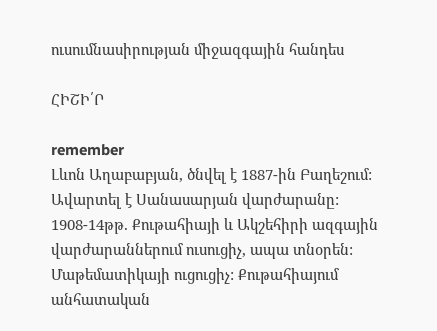ուսումնասիրության միջազգային հանդես

ՀԻՇԻ՛Ր

remember
Լևոն Աղաբաբյան, ծնվել է 1887-ին Բաղեշում: Ավարտել է Սանասարյան վարժարանը: 1908-14թթ. Քութահիայի և Ակշեհիրի ազգային վարժարաններում ուսուցիչ, ապա տնօրեն: Մաթեմատիկայի ուցուցիչ: Քութահիայում անհատական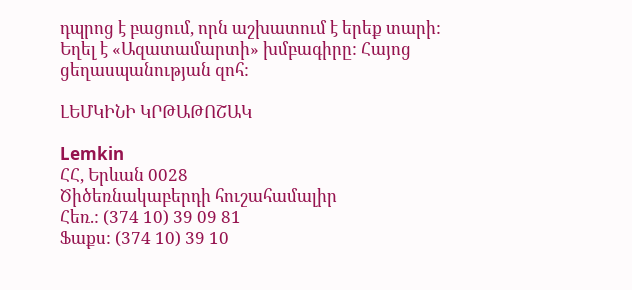դպրոց է բացում, որն աշխատում է երեք տարի: Եղել է «Ազատամարտի» խմբագիրը: Հայոց ցեղասպանության զոհ:

ԼԵՄԿԻՆԻ ԿՐԹԱԹՈՇԱԿ

Lemkin
ՀՀ, Երևան 0028
Ծիծեռնակաբերդի հուշահամալիր
Հեռ.: (374 10) 39 09 81
Ֆաքս: (374 10) 39 10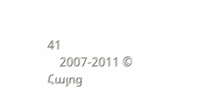41
    2007-2011 © Հայոց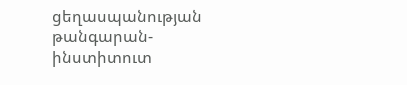ցեղասպանության թանգարան-ինստիտուտ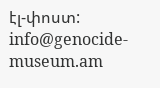էլ-փոստ: info@genocide-museum.am